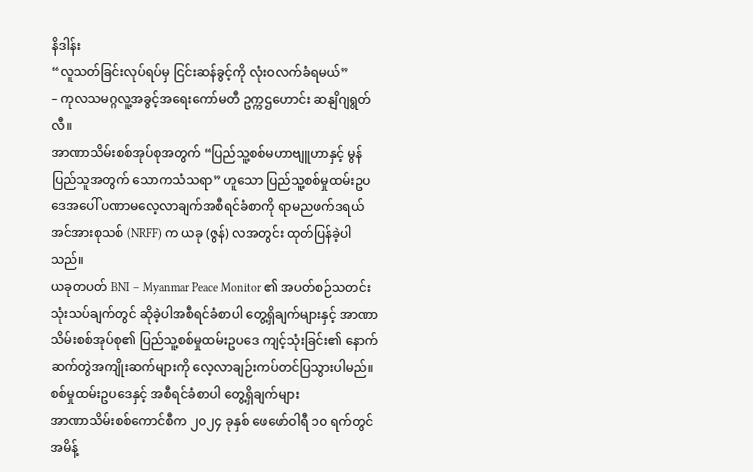နိဒါန်း
“လူသတ်ခြင်းလုပ်ရပ်မှ ငြင်းဆန်ခွင့်ကို လုံးဝလက်ခံရမယ်”
– ကုလသမဂ္ဂလူ့အခွင့်အရေးကော်မတီ ဥက္ကဌဟောင်း ဆနျိဂျရွတ်လီ။
အာဏာသိမ်းစစ်အုပ်စုအတွက် “ပြည်သူ့စစ်မဟာဗျူဟာနှင့် မွန်ပြည်သူအတွက် သောကသံသရာ” ဟူသော ပြည်သူ့စစ်မှုထမ်းဥပဒေအပေါ် ပဏာမလေ့လာချက်အစီရင်ခံစာကို ရာမညဖက်ဒရယ်အင်အားစုသစ် (NRFF) က ယခု (ဇွန်) လအတွင်း ထုတ်ပြန်ခဲ့ပါသည်။
ယခုတပတ် BNI – Myanmar Peace Monitor ၏ အပတ်စဉ်သတင်းသုံးသပ်ချက်တွင် ဆိုခဲ့ပါအစီရင်ခံစာပါ တွေ့ရှိချက်များနှင့် အာဏာသိမ်းစစ်အုပ်စု၏ ပြည်သူ့စစ်မှုထမ်းဥပဒေ ကျင့်သုံးခြင်း၏ နောက်ဆက်တွဲအကျိုးဆက်များကို လေ့လာချဉ်းကပ်တင်ပြသွားပါမည်။
စစ်မှုထမ်းဥပဒေနှင့် အစီရင်ခံစာပါ တွေ့ရှိချက်များ
အာဏာသိမ်းစစ်ကောင်စီက ၂၀၂၄ ခုနှစ် ဖေဖော်ဝါရီ ၁၀ ရက်တွင် အမိန့်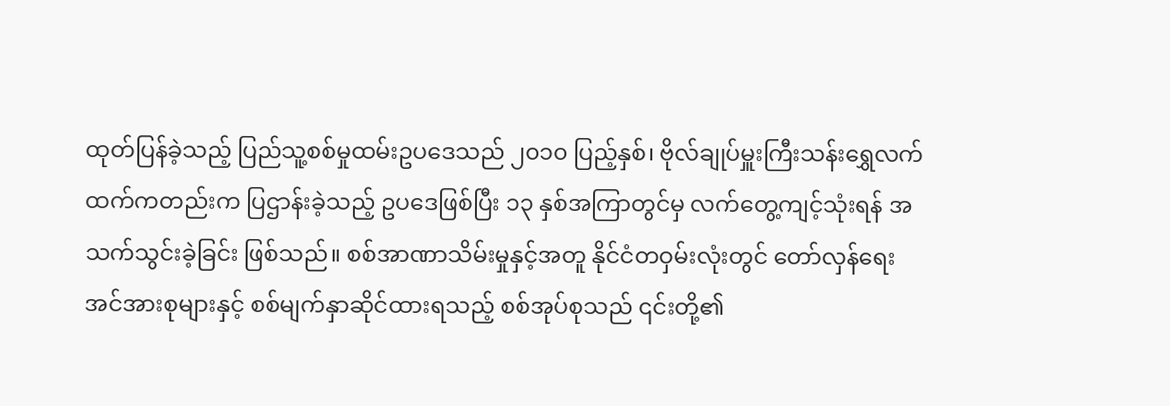ထုတ်ပြန်ခဲ့သည့် ပြည်သူ့စစ်မှုထမ်းဥပဒေသည် ၂၀၁၀ ပြည့်နှစ်၊ ဗိုလ်ချုပ်မှူးကြီးသန်းရွှေလက်ထက်ကတည်းက ပြဌာန်းခဲ့သည့် ဥပဒေဖြစ်ပြီး ၁၃ နှစ်အကြာတွင်မှ လက်တွေ့ကျင့်သုံးရန် အသက်သွင်းခဲ့ခြင်း ဖြစ်သည်။ စစ်အာဏာသိမ်းမှုနှင့်အတူ နိုင်ငံတဝှမ်းလုံးတွင် တော်လှန်ရေးအင်အားစုများနှင့် စစ်မျက်နှာဆိုင်ထားရသည့် စစ်အုပ်စုသည် ၎င်းတို့၏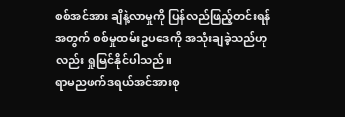စစ်အင်အား ချိနဲ့လာမှုကို ပြန်လည်ဖြည့်တင်းရန်အတွက် စစ်မှုထမ်းဥပဒေကို အသုံးချခဲ့သည်ဟုလည်း ရှုမြင်နိုင်ပါသည်။
ရာမညဖက်ဒရယ်အင်အားစု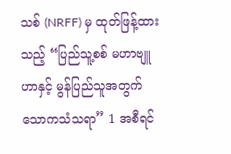သစ် (NRFF) မှ ထုတ်ဖြန့်ထားသည့် “ပြည်သူ့စစ် မဟာဗျူဟာနှင့် မွန်ပြည်သူအတွက် သောကသံသရာ” 1 အစီရင်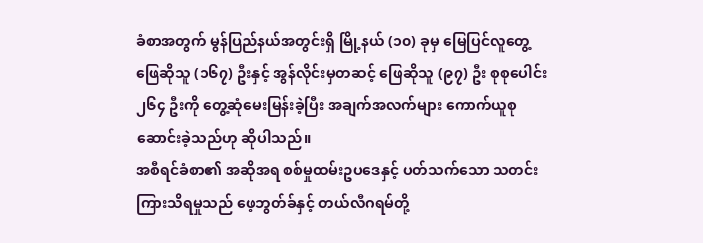ခံစာအတွက် မွန်ပြည်နယ်အတွင်းရှိ မြို့နယ် (၁၀) ခုမှ မြေပြင်လူတွေ့ဖြေဆိုသူ (၁၆၇) ဦးနှင့် အွန်လိုင်းမှတဆင့် ဖြေဆိုသူ (၉၇) ဦး စုစုပေါင်း ၂၆၄ ဦးကို တွေ့ဆုံမေးမြန်းခဲ့ပြီး အချက်အလက်များ ကောက်ယူစုဆောင်းခဲ့သည်ဟု ဆိုပါသည်။
အစီရင်ခံစာ၏ အဆိုအရ စစ်မှုထမ်းဥပဒေနှင့် ပတ်သက်သော သတင်းကြားသိရမှုသည် ဖေ့ဘွတ်ခ်နှင့် တယ်လီဂရမ်တို့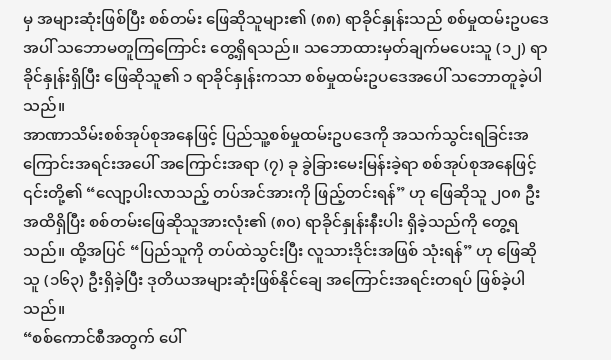မှ အများဆုံးဖြစ်ပြီး စစ်တမ်း ဖြေဆိုသူများ၏ (၈၈) ရာခိုင်နှုန်းသည် စစ်မှုထမ်းဥပဒေအပါ် သဘောမတူကြကြောင်း တွေ့ရှိရသည်။ သဘောထားမှတ်ချက်မပေးသူ (၁၂) ရာခိုင်နှုန်းရှိပြီး ဖြေဆိုသူ၏ ၁ ရာခိုင်နှုန်းကသာ စစ်မှုထမ်းဥပဒေအပေါ် သဘောတူခဲ့ပါသည်။
အာဏာသိမ်းစစ်အုပ်စုအနေဖြင့် ပြည်သူ့စစ်မှုထမ်းဥပဒေကို အသက်သွင်းရခြင်းအကြောင်းအရင်းအပေါ် အကြောင်းအရာ (၇) ခု ခွဲခြားမေးမြန်းခဲ့ရာ စစ်အုပ်စုအနေဖြင့် ၎င်းတို့၏ “လျော့ပါးလာသည့် တပ်အင်အားကို ဖြည့်တင်းရန်” ဟု ဖြေဆိုသူ ၂၀၈ ဦးအထိရှိပြီး စစ်တမ်းဖြေဆိုသူအားလုံး၏ (၈၀) ရာခိုင်နှုန်းနီးပါး ရှိခဲ့သည်ကို တွေ့ရသည်။ ထို့အပြင် “ပြည်သူကို တပ်ထဲသွင်းပြီး လူသားဒိုင်းအဖြစ် သုံးရန်” ဟု ဖြေဆိုသူ (၁၆၃) ဦးရှိခဲ့ပြီး ဒုတိယအများဆုံးဖြစ်နိုင်ချေ အကြောင်းအရင်းတရပ် ဖြစ်ခဲ့ပါသည်။
“စစ်ကောင်စီအတွက် ပေါ်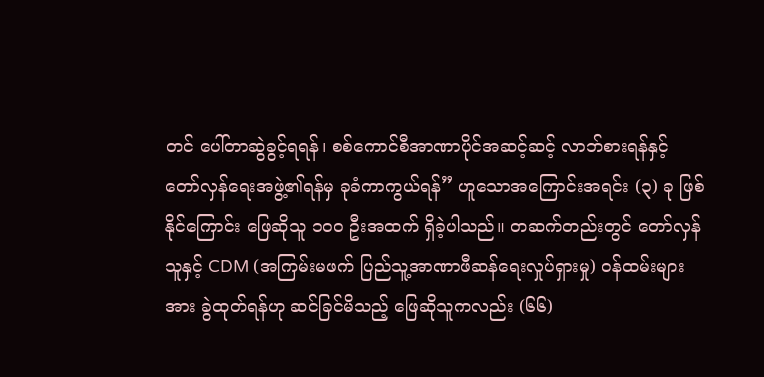တင် ပေါ်တာဆွဲခွင့်ရရန်၊ စစ်ကောင်စီအာဏာပိုင်အဆင့်ဆင့် လာဘ်စားရန်နှင့် တော်လှန်ရေးအဖွဲ့၏ရန်မှ ခုခံကာကွယ်ရန်” ဟူသောအကြောင်းအရင်း (၃) ခု ဖြစ်နိုင်ကြောင်း ဖြေဆိုသူ ၁၀ဝ ဦးအထက် ရှိခဲ့ပါသည်။ တဆက်တည်းတွင် တော်လှန်သူနှင့် CDM (အကြမ်းမဖက် ပြည်သူ့အာဏာဖီဆန်ရေးလှုပ်ရှားမှု) ဝန်ထမ်းများအား ခွဲထုတ်ရန်ဟု ဆင်ခြင်မိသည့် ဖြေဆိုသူကလည်း (၆၆)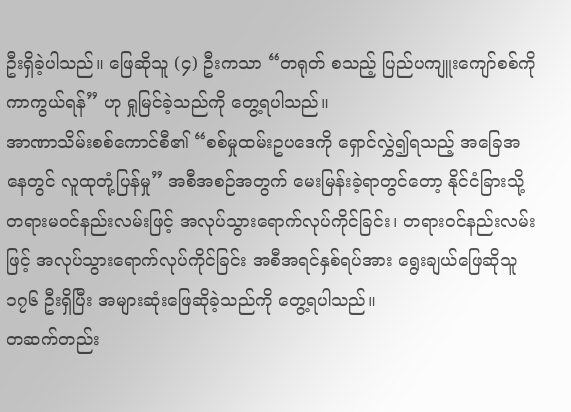ဦးရှိခဲ့ပါသည်။ ဖြေဆိုသူ (၄) ဦးကသာ “တရုတ် စသည့် ပြည်ပကျူးကျော်စစ်ကို ကာကွယ်ရန်” ဟု ရှုမြင်ခဲ့သည်ကို တွေ့ရပါသည်။
အာဏာသိမ်းစစ်ကောင်စီ၏ “စစ်မှုထမ်းဥပဒေကို ရှောင်လွှဲ၍ရသည့် အခြေအနေတွင် လူထုတုံ့ပြန်မှု” အစီအစဉ်အတွက် မေးမြန်းခဲ့ရာတွင်တော့ နိုင်ငံခြားသို့ တရားမဝင်နည်းလမ်းဖြင့် အလုပ်သွားရောက်လုပ်ကိုင်ခြင်း၊ တရားဝင်နည်းလမ်းဖြင့် အလုပ်သွားရောက်လုပ်ကိုင်ခြင်း အစီအရင်နှစ်ရပ်အား ရွေးချယ်ဖြေဆိုသူ ၁၇၆ ဦးရှိပြီး အများဆုံးဖြေဆိုခဲ့သည်ကို တွေ့ရပါသည်။
တဆက်တည်း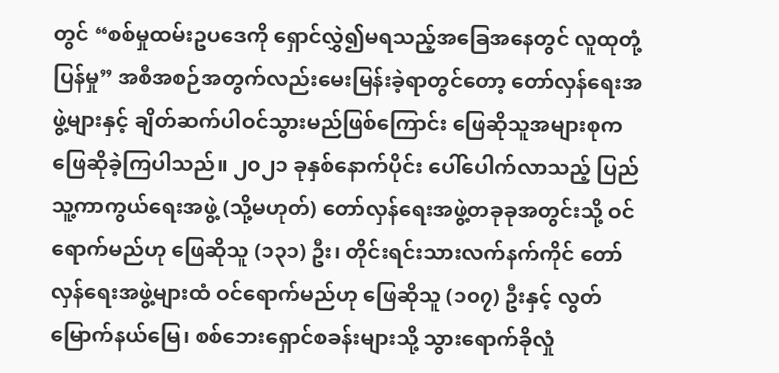တွင် “စစ်မှုထမ်းဥပဒေကို ရှောင်လွှဲ၍မရသည့်အခြေအနေတွင် လူထုတုံ့ပြန်မှု” အစီအစဉ်အတွက်လည်းမေးမြန်းခဲ့ရာတွင်တော့ တော်လှန်ရေးအဖွဲ့များနှင့် ချိတ်ဆက်ပါဝင်သွားမည်ဖြစ်ကြောင်း ဖြေဆိုသူအများစုက ဖြေဆိုခဲ့ကြပါသည်။ ၂၀၂၁ ခုနှစ်နောက်ပိုင်း ပေါ်ပေါက်လာသည့် ပြည်သူ့ကာကွယ်ရေးအဖွဲ့ (သို့မဟုတ်) တော်လှန်ရေးအဖွဲ့တခုခုအတွင်းသို့ ဝင်ရောက်မည်ဟု ဖြေဆိုသူ (၁၃၁) ဦး၊ တိုင်းရင်းသားလက်နက်ကိုင် တော်လှန်ရေးအဖွဲ့များထံ ဝင်ရောက်မည်ဟု ဖြေဆိုသူ (၁၀၇) ဦးနှင့် လွတ်မြောက်နယ်မြေ၊ စစ်ဘေးရှောင်စခန်းများသို့ သွားရောက်ခိုလှုံ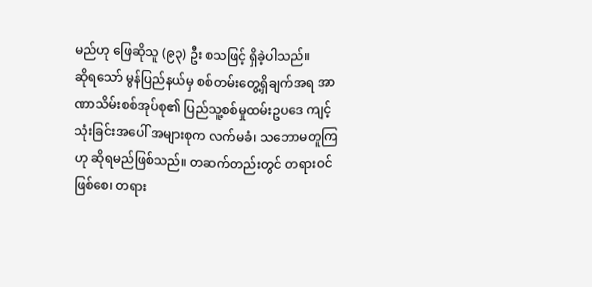မည်ဟု ဖြေဆိုသူ (၉၃) ဦး စသဖြင့် ရှိခဲ့ပါသည်။
ဆိုရသော် မွန်ပြည်နယ်မှ စစ်တမ်းတွေ့ရှိချက်အရ အာဏာသိမ်းစစ်အုပ်စု၏ ပြည်သူ့စစ်မှုထမ်းဥပဒေ ကျင့်သုံးခြင်းအပေါ် အများစုက လက်မခံ၊ သဘောမတူကြဟု ဆိုရမည်ဖြစ်သည်။ တဆက်တည်းတွင် တရားဝင်ဖြစ်စေ၊ တရား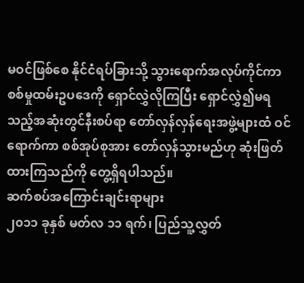မဝင်ဖြစ်စေ နိုင်ငံရပ်ခြားသို့ သွားရောက်အလုပ်ကိုင်ကာ စစ်မှုထမ်းဥပဒေကို ရှောင်လွှဲလိုကြပြီး ရှောင်လွှဲ၍မရသည့်အဆုံးတွင်နီးစပ်ရာ တော်လှန်လှန်ရေးအဖွဲ့များထံ ဝင်ရောက်ကာ စစ်အုပ်စုအား တော်လှန်သွားမည်ဟု ဆုံးဖြတ်ထားကြသည်ကို တွေ့ရှိရပါသည်။
ဆက်စပ်အကြောင်းချင်းရာများ
၂၀၁၁ ခုနှစ် မတ်လ ၁၁ ရက်၊ ပြည်သူ့လွှတ်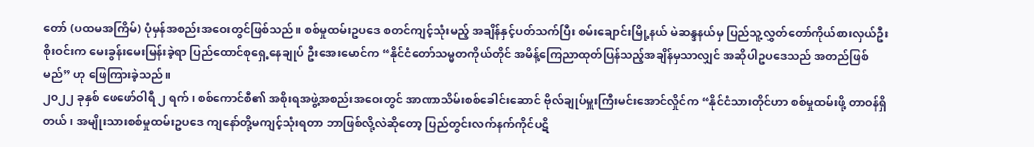တော် (ပထမအကြိမ်) ပုံမှန်အစည်းအဝေးတွင်ဖြစ်သည်။ စစ်မှုထမ်းဥပဒေ စတင်ကျင့်သုံးမည့် အချိန်နှင့်ပတ်သက်ပြီး စမ်းချောင်းမြို့နယ် မဲဆန္ဒနယ်မှ ပြည်သူ့လွှတ်တော်ကိုယ်စားလှယ်ဦးစိုးဝင်းက မေးခွန်းမေးမြန်းခဲ့ရာ ပြည်ထောင်စုရှေ့နေချုပ် ဦးအေးမောင်က “နိုင်ငံတော်သမ္မတကိုယ်တိုင် အမိန့်ကြေညာထုတ်ပြန်သည့်အချိန်မှသာလျှင် အဆိုပါဥပဒေသည် အတည်ဖြစ်မည်” ဟု ဖြေကြားခဲ့သည်။
၂၀၂၂ ခုနှစ် ဖေဖော်ဝါရီ ၂ ရက်၊ စစ်ကောင်စီ၏ အစိုးရအဖွဲ့အစည်းအဝေးတွင် အာဏာသိမ်းစစ်ခေါင်းဆောင် ဗိုလ်ချုပ်မှူးကြီးမင်းအောင်လှိုင်က “နိုင်ငံသားတိုင်ဟာ စစ်မှုထမ်းဖို့ တာဝန်ရှိတယ်၊ အမျိုးသားစစ်မှုထမ်းဥပဒေ ကျနော်တို့မကျင့်သုံးရတာ ဘာဖြစ်လို့လဲဆိုတော့ ပြည်တွင်းလက်နက်ကိုင်ပဋိ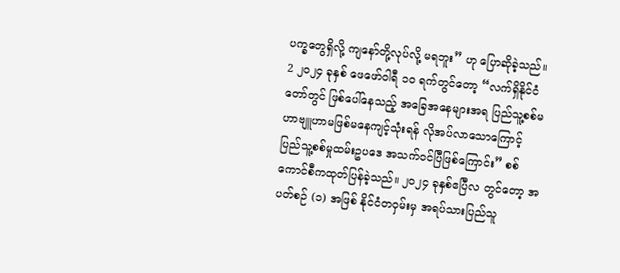ပက္ခတွေရှိလို့ ကျနော်တို့လုပ်လို့ မရဘူး” ဟု ပြောဆိုခဲ့သည်။ 2 ၂၀၂၄ ခုနှစ် ဖေဖော်ဝါရီ ၁၀ ရက်တွင်တော့ “လက်ရှိနိုင်ငံတော်တွင် ဖြစ်ပေါ်နေသည့် အခြေအနေများအရ ပြည်သူ့စစ်မဟာဗျူဟာမဖြစ်မနေကျင့်သုံးရန် လိုအပ်လာသောကြောင့် ပြည်သူ့စစ်မှုထမ်းဥပဒေ အသက်ဝင်ပြီဖြစ်ကြောင်း” စစ်ကောင်စီကထုတ်ပြန်ခဲ့သည်။ ၂၀၂၄ ခုနှစ်ဧပြီလ တွင်တော့ အပတ်စဉ် (၁) အဖြစ် နိုင်ငံတဝှမ်းမှ အရပ်သားပြည်သူ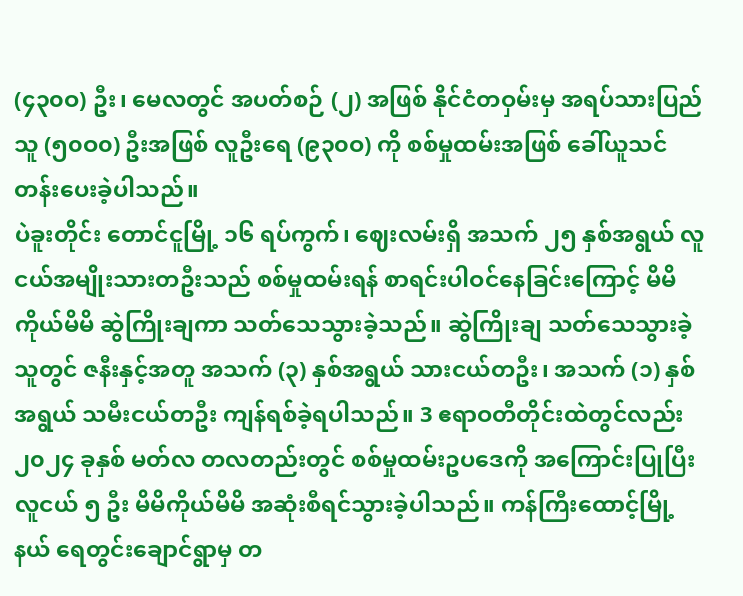(၄၃၀ဝ) ဦး၊ မေလတွင် အပတ်စဉ် (၂) အဖြစ် နိုင်ငံတဝှမ်းမှ အရပ်သားပြည်သူ (၅၀ဝ၀) ဦးအဖြစ် လူဦးရေ (၉၃၀ဝ) ကို စစ်မှုထမ်းအဖြစ် ခေါ်ယူသင်တန်းပေးခဲ့ပါသည်။
ပဲခူးတိုင်း တောင်ငူမြို့ ၁၆ ရပ်ကွက်၊ ဈေးလမ်းရှိ အသက် ၂၅ နှစ်အရွယ် လူငယ်အမျိုးသားတဦးသည် စစ်မှုထမ်းရန် စာရင်းပါဝင်နေခြင်းကြောင့် မိမိကိုယ်မိမိ ဆွဲကြိုးချကာ သတ်သေသွားခဲ့သည်။ ဆွဲကြိုးချ သတ်သေသွားခဲ့သူတွင် ဇနီးနှင့်အတူ အသက် (၃) နှစ်အရွယ် သားငယ်တဦး၊ အသက် (၁) နှစ်အရွယ် သမီးငယ်တဦး ကျန်ရစ်ခဲ့ရပါသည်။ 3 ဧရာဝတီတိုင်းထဲတွင်လည်း ၂၀၂၄ ခုနှစ် မတ်လ တလတည်းတွင် စစ်မှုထမ်းဥပဒေကို အကြောင်းပြုပြီး လူငယ် ၅ ဦး မိမိကိုယ်မိမိ အဆုံးစီရင်သွားခဲ့ပါသည်။ ကန်ကြီးထောင့်မြို့နယ် ရေတွင်းချောင်ရွာမှ တ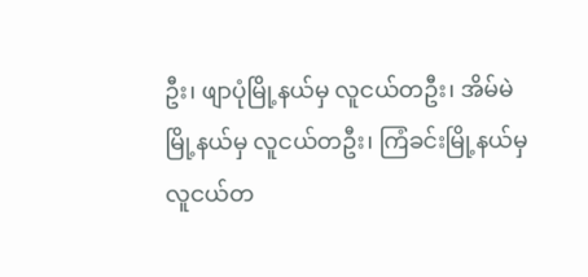ဦး၊ ဖျာပုံမြို့နယ်မှ လူငယ်တဦး၊ အိမ်မဲမြို့နယ်မှ လူငယ်တဦး၊ ကြံခင်းမြို့နယ်မှ လူငယ်တ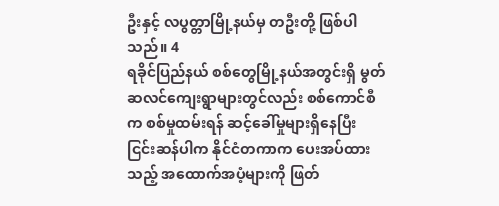ဦးနှင့် လပွတ္တာမြို့နယ်မှ တဦးတို့ ဖြစ်ပါသည်။ 4
ရခိုင်ပြည်နယ် စစ်တွေမြို့နယ်အတွင်းရှိ မွတ်ဆလင်ကျေးရွာများတွင်လည်း စစ်ကောင်စီက စစ်မှုထမ်းရန် ဆင့်ခေါ်မှုများရှိနေပြီး ငြင်းဆန်ပါက နိုင်ငံတကာက ပေးအပ်ထားသည့် အထောက်အပံ့များကို ဖြတ်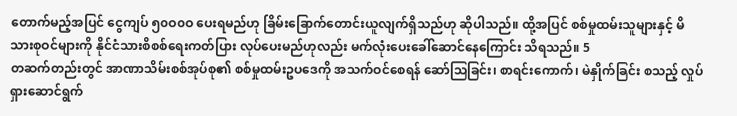တောက်မည့်အပြင် ငွေကျပ် ၅၀ဝ၀ဝ ပေးရမည်ဟု ခြိမ်းခြောက်တောင်းယူလျက်ရှိသည်ဟု ဆိုပါသည်။ ထို့အပြင် စစ်မှုထမ်းသူများနှင့် မိသားစုဝင်များကို နိုင်ငံသားစိစစ်ရေးကတ်ပြား လုပ်ပေးမည်ဟုလည်း မက်လုံးပေးခေါ်ဆောင်နေကြောင်း သိရသည်။ 5
တဆက်တည်းတွင် အာဏာသိမ်းစစ်အုပ်စု၏ စစ်မှုထမ်းဥပဒေကို အသက်ဝင်စေရန် ဆော်သြခြင်း၊ စာရင်းကောက်၊ မဲနှိုက်ခြင်း စသည့် လှုပ်ရှားဆောင်ရွက်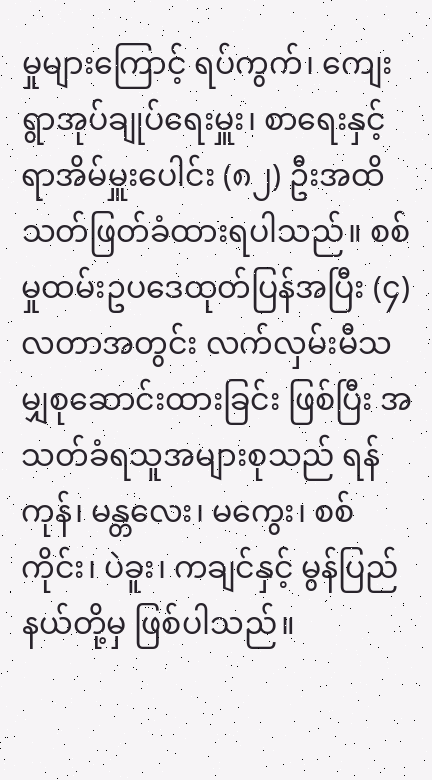မှုများကြောင့် ရပ်ကွက်၊ ကျေးရွာအုပ်ချုပ်ရေးမှူး၊ စာရေးနှင့် ရာအိမ်မှူးပေါင်း (၈၂) ဦးအထိ သတ်ဖြတ်ခံထားရပါသည်။ စစ်မှုထမ်းဥပဒေထုတ်ပြန်အပြီး (၄) လတာအတွင်း လက်လှမ်းမီသမျှစုဆောင်းထားခြင်း ဖြစ်ပြီး အသတ်ခံရသူအများစုသည် ရန်ကုန်၊ မန္တလေး၊ မကွေး၊ စစ်ကိုင်း၊ ပဲခူး၊ ကချင်နှင့် မွန်ပြည်နယ်တို့မှ ဖြစ်ပါသည်။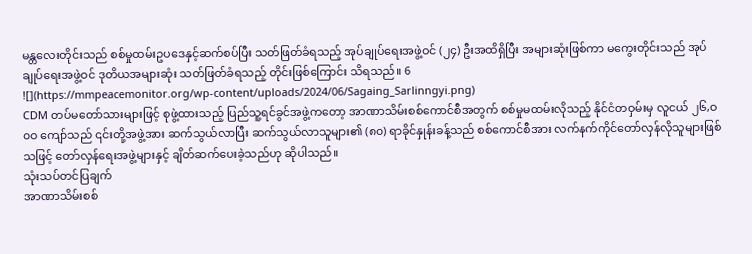မန္တလေးတိုင်းသည် စစ်မှုထမ်းဥပဒေနှင့်ဆက်စပ်ပြီး သတ်ဖြတ်ခံရသည့် အုပ်ချုပ်ရေးအဖွဲ့ဝင် (၂၄) ဦးအထိရှိပြီး အများဆုံးဖြစ်ကာ မကွေးတိုင်းသည် အုပ်ချုပ်ရေးအဖွဲ့ဝင် ဒုတိယအများဆုံး သတ်ဖြတ်ခံရသည့် တိုင်းဖြစ်ကြောင်း သိရသည်။ 6
![](https://mmpeacemonitor.org/wp-content/uploads/2024/06/Sagaing_Sarlinngyi.png)
CDM တပ်မတော်သားများဖြင့် စုဖွဲ့ထားသည့် ပြည်သူ့ရင်ခွင်အဖွဲ့ကတော့ အာဏာသိမ်းစစ်ကောင်စီအတွက် စစ်မှုမထမ်းလိုသည့် နိုင်ငံတဝှမ်းမှ လူငယ် ၂၆,ဝ၀ဝ ကျော်သည် ၎င်းတို့အဖွဲ့အား ဆက်သွယ်လာပြီး ဆက်သွယ်လာသူများ၏ (၈၀) ရာခိုင်နှုန်းခန့်သည် စစ်ကောင်စီအား လက်နက်ကိုင်တော်လှန်လိုသူများဖြစ်သဖြင့် တော်လှန်ရေးအဖွဲ့များနှင့် ချိတ်ဆက်ပေးခဲ့သည်ဟု ဆိုပါသည်။
သုံးသပ်တင်ပြချက်
အာဏာသိမ်းစစ်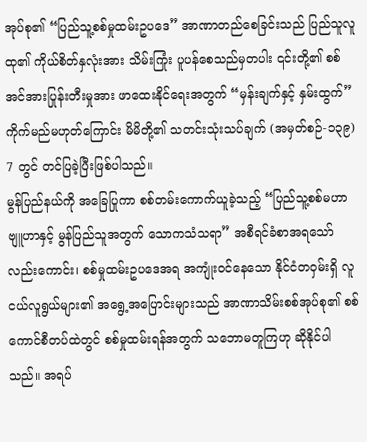အုပ်စု၏ “ပြည်သူ့စစ်မှုထမ်းဥပဒေ” အာဏာတည်စေခြင်းသည် ပြည်သူလူထု၏ ကိုယ်စိတ်နှလုံးအား သိမ်းကြုံး ပူပန်စေသည်မှတပါး ၎င်းတို့၏ စစ်အင်အားပြုန်းတီးမှုအား ဖာထေးနိုင်ရေးအတွက် “မှန်းချက်နှင့် နှမ်းထွက်” ကိုက်မည်မဟုတ်ကြောင်း မိမိတို့၏ သတင်းသုံးသပ်ချက် (အမှတ်စဉ်-၁၃၉) 7 တွင် တင်ပြခဲ့ပြီးဖြစ်ပါသည်။
မွန်ပြည်နယ်ကို အခြေပြုကာ စစ်တမ်းကောက်ယူခဲ့သည့် “ပြည်သူ့စစ်မဟာဗျူဟာနှင့် မွန်ပြည်သူအတွက် သောကသံသရာ” အစီရင်ခံစာအရသော်လည်းကောင်း၊ စစ်မှုထမ်းဥပဒေအရ အကျုံးဝင်နေသော နိုင်ငံတဝှမ်းရှိ လူငယ်လူရွယ်များ၏ အရွေ့အပြောင်းများသည် အာဏာသိမ်းစစ်အုပ်စု၏ စစ်ကောင်စီတပ်ထဲတွင် စစ်မှုထမ်းရန်အတွက် သဘောမတူကြဟု ဆိုနိုင်ပါသည်။ အရပ်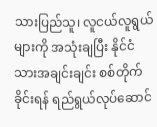သားပြည်သူ၊ လူငယ်လူရွယ်များကို အသုံးချပြီး နိုင်ငံသားအချင်းချင်း စစ်တိုက်ခိုင်းရန် ရည်ရွယ်လုပ်ဆောင်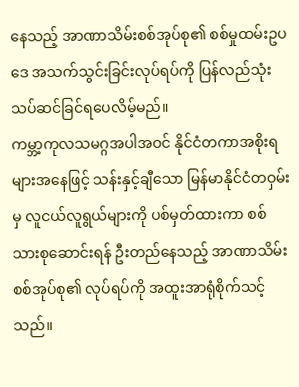နေသည့် အာဏာသိမ်းစစ်အုပ်စု၏ စစ်မှုထမ်းဥပဒေ အသက်သွင်းခြင်းလုပ်ရပ်ကို ပြန်လည်သုံးသပ်ဆင်ခြင်ရပေလိမ့်မည်။
ကမ္ဘာ့ကုလသမဂ္ဂအပါအဝင် နိုင်ငံတကာအစိုးရများအနေဖြင့် သန်းနှင့်ချီသော မြန်မာနိုင်ငံတဝှမ်းမှ လူငယ်လူရွယ်များကို ပစ်မှတ်ထားကာ စစ်သားစုဆောင်းရန် ဦးတည်နေသည့် အာဏာသိမ်းစစ်အုပ်စု၏ လုပ်ရပ်ကို အထူးအာရုံစိုက်သင့်သည်။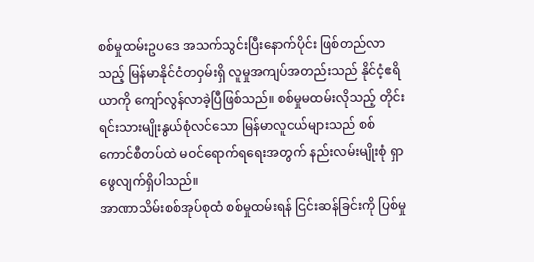စစ်မှုထမ်းဥပဒေ အသက်သွင်းပြီးနောက်ပိုင်း ဖြစ်တည်လာသည့် မြန်မာနိုင်ငံတဝှမ်းရှိ လူမှုအကျပ်အတည်းသည် နိုင်ငံ့ဧရိယာကို ကျော်လွန်လာခဲ့ပြီဖြစ်သည်။ စစ်မှုမထမ်းလိုသည့် တိုင်းရင်းသားမျိုးနွယ်စုံလင်သော မြန်မာလူငယ်များသည် စစ်ကောင်စီတပ်ထဲ မဝင်ရောက်ရရေးအတွက် နည်းလမ်းမျိုးစုံ ရှာဖွေလျက်ရှိပါသည်။
အာဏာသိမ်းစစ်အုပ်စုထံ စစ်မှုထမ်းရန် ငြင်းဆန်ခြင်းကို ပြစ်မှု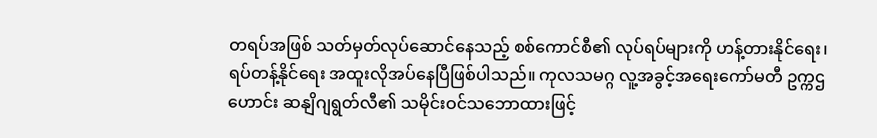တရပ်အဖြစ် သတ်မှတ်လုပ်ဆောင်နေသည့် စစ်ကောင်စီ၏ လုပ်ရပ်များကို ဟန့်တားနိုင်ရေး၊ ရပ်တန့်နိုင်ရေး အထူးလိုအပ်နေပြီဖြစ်ပါသည်။ ကုလသမဂ္ဂ လူ့အခွင့်အရေးကော်မတီ ဥက္ကဌဟောင်း ဆနျိဂျရွတ်လီ၏ သမိုင်းဝင်သဘောထားဖြင့်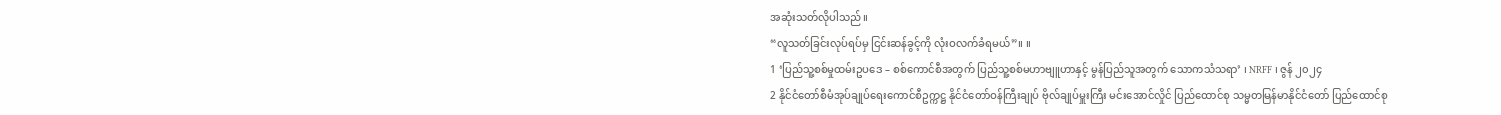အဆုံးသတ်လိုပါသည်။
“လူသတ်ခြင်းလုပ်ရပ်မှ ငြင်းဆန်ခွင့်ကို လုံးဝလက်ခံရမယ်”။ ။
1 ‘ပြည်သူ့စစ်မှုထမ်းဥပဒေ – စစ်ကောင်စီအတွက် ပြည်သူ့စစ်မဟာဗျူဟာနှင့် မွန်ပြည်သူအတွက် သောကသံသရာ’ ၊ NRFF ၊ ဇွန် ၂၀၂၄
2 နိုင်ငံတော်စီမံအုပ်ချုပ်ရေးကောင်စီဥက္ကဋ္ဌ နိုင်ငံတော်ဝန်ကြီးချုပ် ဗိုလ်ချုပ်မှူးကြီး မင်းအောင်လှိုင် ပြည်ထောင်စု သမ္မတမြန်မာနိုင်ငံတော် ပြည်ထောင်စု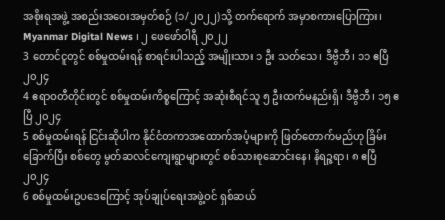အစိုးရအဖွဲ့ အစည်းအဝေးအမှတ်စဉ် (၁/၂၀၂၂)သို့ တက်ရောက် အမှာစကားပြောကြား၊ Myanmar Digital News ၊ ၂ ဖေဖော်ဝါရီ ၂၀၂၂
3 တောင်ငူတွင် စစ်မှုထမ်းရန် စာရင်းပါသည့် အမျိုးသား ၁ ဦး သတ်သေ၊ ဒီဗွီဘီ၊ ၁၁ ဧပြီ ၂၀၂၄
4 ဧရာဝတီတိုင်းတွင် စစ်မှုထမ်းကိစ္စကြောင့် အဆုံးစီရင်သူ ၅ ဦးထက်မနည်းရှိ၊ ဒီဗွီဘီ၊ ၁၅ ဧပြီ ၂၀၂၄
5 စစ်မှုထမ်းရန် ငြင်းဆိုပါက နိုင်ငံတကာအထောက်အပံ့များကို ဖြတ်တောက်မည်ဟု ခြိမ်းခြောက်ပြီး စစ်တွေ မွတ်ဆလင်ကျေးရွာများတွင် စစ်သားစုဆောင်းနေ၊ နိရဉ္ဇရာ၊ ၈ ဧပြီ ၂၀၂၄
6 စစ်မှုထမ်းဥပဒေကြောင့် အုပ်ချုပ်ရေးအဖွဲ့ဝင် ရှစ်ဆယ်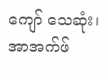ကျော် သေဆုံး၊ အာအက်ဖ်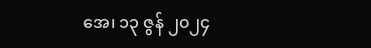အေ၊ ၁၃ ဇွန် ၂၀၂၄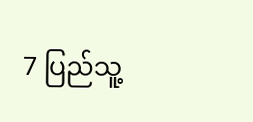7 ပြည်သူ့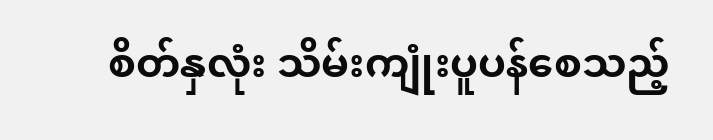စိတ်နှလုံး သိမ်းကျုံးပူပန်စေသည့်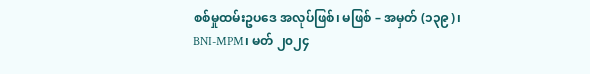စစ်မှုထမ်းဥပဒေ အလုပ်ဖြစ်၊ မဖြစ် – အမှတ် (၁၃၉)၊ BNI-MPM၊ မတ် ၂၀၂၄